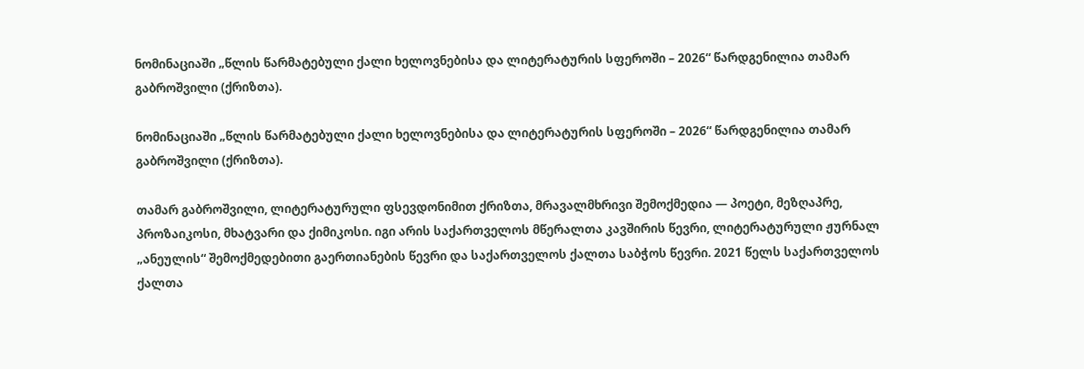ნომინაციაში „წლის წარმატებული ქალი ხელოვნებისა და ლიტერატურის სფეროში – 2026“ წარდგენილია თამარ გაბროშვილი (ქრიზთა).

ნომინაციაში „წლის წარმატებული ქალი ხელოვნებისა და ლიტერატურის სფეროში – 2026“ წარდგენილია თამარ გაბროშვილი (ქრიზთა).

თამარ გაბროშვილი, ლიტერატურული ფსევდონიმით ქრიზთა, მრავალმხრივი შემოქმედია — პოეტი, მეზღაპრე, პროზაიკოსი, მხატვარი და ქიმიკოსი. იგი არის საქართველოს მწერალთა კავშირის წევრი, ლიტერატურული ჟურნალ „ანეულის“ შემოქმედებითი გაერთიანების წევრი და საქართველოს ქალთა საბჭოს წევრი. 2021 წელს საქართველოს ქალთა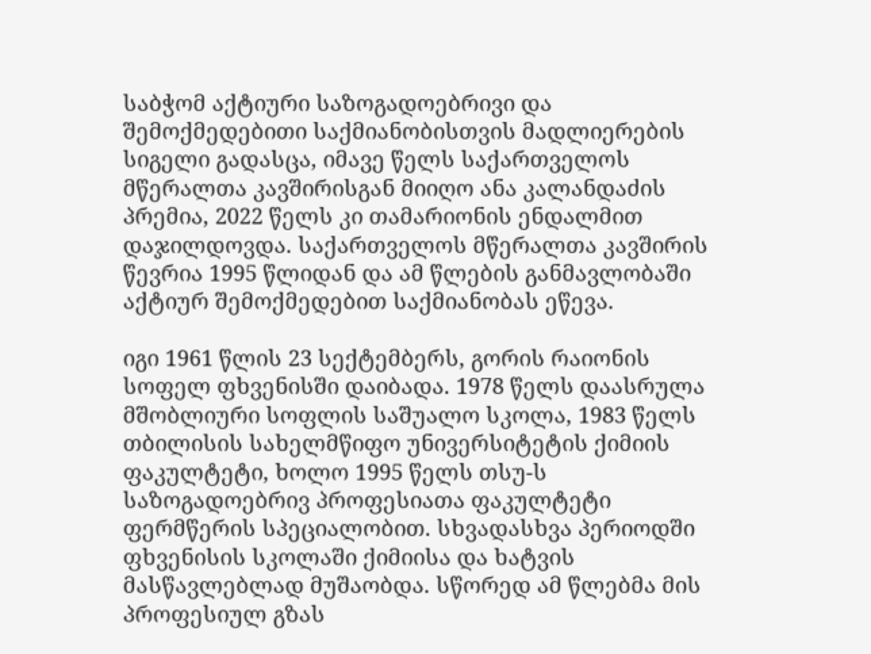საბჭომ აქტიური საზოგადოებრივი და შემოქმედებითი საქმიანობისთვის მადლიერების სიგელი გადასცა, იმავე წელს საქართველოს მწერალთა კავშირისგან მიიღო ანა კალანდაძის პრემია, 2022 წელს კი თამარიონის ენდალმით დაჯილდოვდა. საქართველოს მწერალთა კავშირის წევრია 1995 წლიდან და ამ წლების განმავლობაში აქტიურ შემოქმედებით საქმიანობას ეწევა.

იგი 1961 წლის 23 სექტემბერს, გორის რაიონის სოფელ ფხვენისში დაიბადა. 1978 წელს დაასრულა მშობლიური სოფლის საშუალო სკოლა, 1983 წელს თბილისის სახელმწიფო უნივერსიტეტის ქიმიის ფაკულტეტი, ხოლო 1995 წელს თსუ-ს საზოგადოებრივ პროფესიათა ფაკულტეტი ფერმწერის სპეციალობით. სხვადასხვა პერიოდში ფხვენისის სკოლაში ქიმიისა და ხატვის მასწავლებლად მუშაობდა. სწორედ ამ წლებმა მის პროფესიულ გზას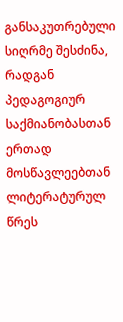განსაკუთრებული სიღრმე შესძინა, რადგან პედაგოგიურ საქმიანობასთან ერთად მოსწავლეებთან ლიტერატურულ წრეს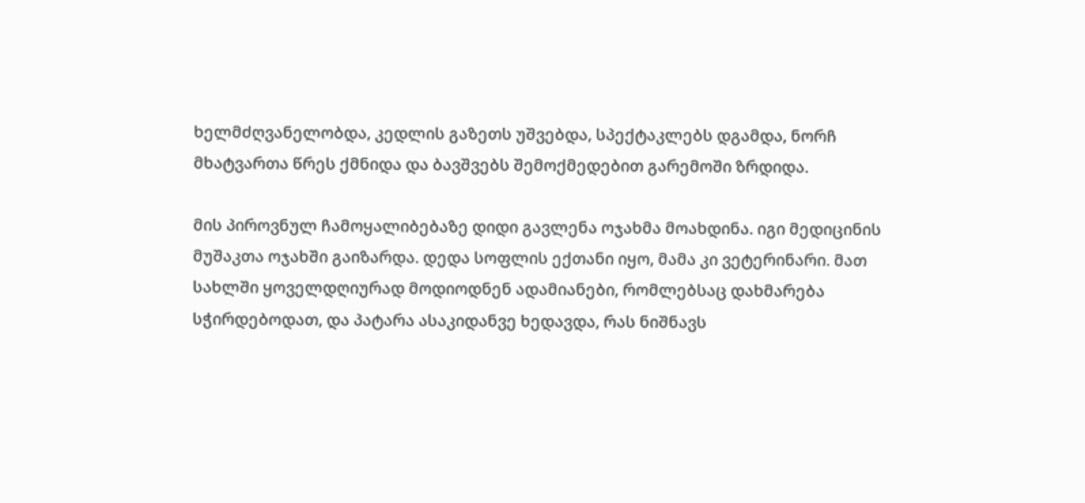ხელმძღვანელობდა, კედლის გაზეთს უშვებდა, სპექტაკლებს დგამდა, ნორჩ მხატვართა წრეს ქმნიდა და ბავშვებს შემოქმედებით გარემოში ზრდიდა.

მის პიროვნულ ჩამოყალიბებაზე დიდი გავლენა ოჯახმა მოახდინა. იგი მედიცინის მუშაკთა ოჯახში გაიზარდა. დედა სოფლის ექთანი იყო, მამა კი ვეტერინარი. მათ სახლში ყოველდღიურად მოდიოდნენ ადამიანები, რომლებსაც დახმარება სჭირდებოდათ, და პატარა ასაკიდანვე ხედავდა, რას ნიშნავს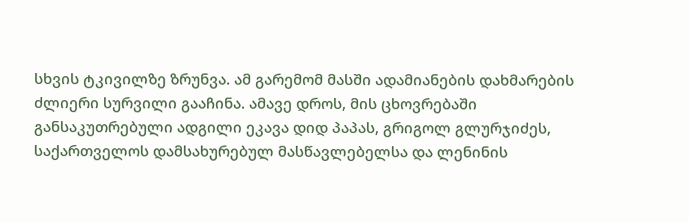სხვის ტკივილზე ზრუნვა. ამ გარემომ მასში ადამიანების დახმარების ძლიერი სურვილი გააჩინა. ამავე დროს, მის ცხოვრებაში განსაკუთრებული ადგილი ეკავა დიდ პაპას, გრიგოლ გლურჯიძეს, საქართველოს დამსახურებულ მასწავლებელსა და ლენინის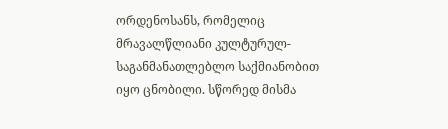ორდენოსანს, რომელიც მრავალწლიანი კულტურულ-საგანმანათლებლო საქმიანობით იყო ცნობილი. სწორედ მისმა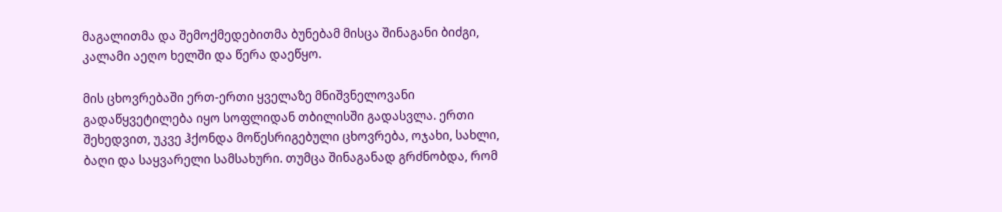მაგალითმა და შემოქმედებითმა ბუნებამ მისცა შინაგანი ბიძგი, კალამი აეღო ხელში და წერა დაეწყო.

მის ცხოვრებაში ერთ-ერთი ყველაზე მნიშვნელოვანი გადაწყვეტილება იყო სოფლიდან თბილისში გადასვლა. ერთი შეხედვით, უკვე ჰქონდა მოწესრიგებული ცხოვრება, ოჯახი, სახლი, ბაღი და საყვარელი სამსახური. თუმცა შინაგანად გრძნობდა, რომ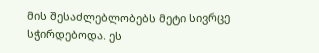მის შესაძლებლობებს მეტი სივრცე სჭირდებოდა. ეს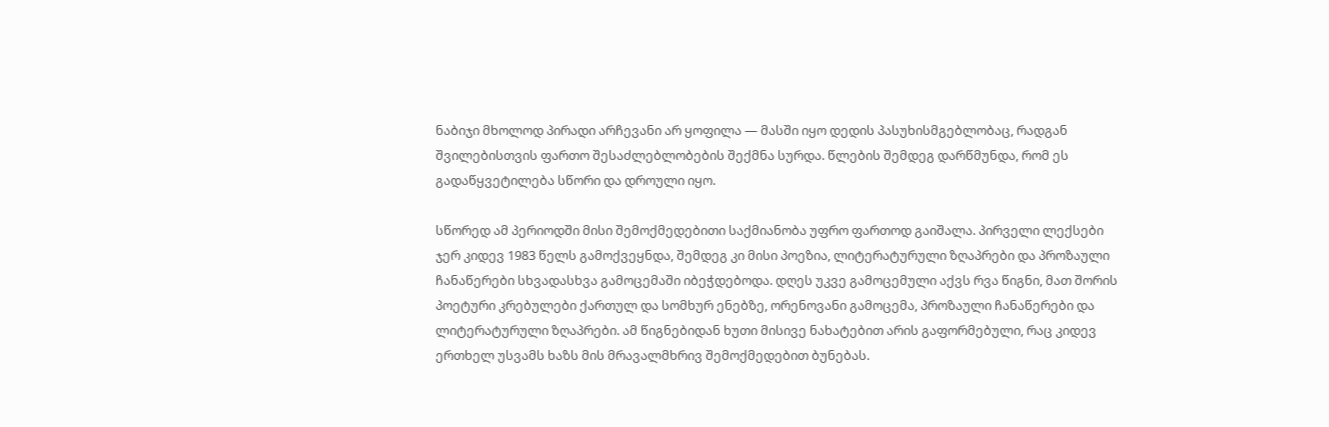ნაბიჯი მხოლოდ პირადი არჩევანი არ ყოფილა — მასში იყო დედის პასუხისმგებლობაც, რადგან შვილებისთვის ფართო შესაძლებლობების შექმნა სურდა. წლების შემდეგ დარწმუნდა, რომ ეს გადაწყვეტილება სწორი და დროული იყო.

სწორედ ამ პერიოდში მისი შემოქმედებითი საქმიანობა უფრო ფართოდ გაიშალა. პირველი ლექსები ჯერ კიდევ 1983 წელს გამოქვეყნდა, შემდეგ კი მისი პოეზია, ლიტერატურული ზღაპრები და პროზაული ჩანაწერები სხვადასხვა გამოცემაში იბეჭდებოდა. დღეს უკვე გამოცემული აქვს რვა წიგნი, მათ შორის პოეტური კრებულები ქართულ და სომხურ ენებზე, ორენოვანი გამოცემა, პროზაული ჩანაწერები და ლიტერატურული ზღაპრები. ამ წიგნებიდან ხუთი მისივე ნახატებით არის გაფორმებული, რაც კიდევ ერთხელ უსვამს ხაზს მის მრავალმხრივ შემოქმედებით ბუნებას.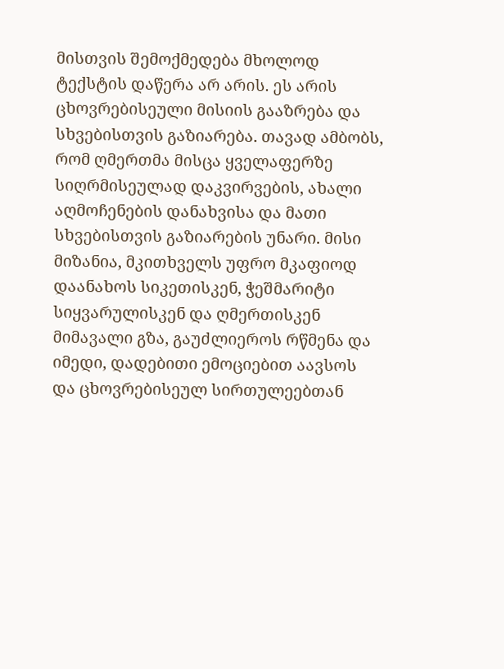მისთვის შემოქმედება მხოლოდ ტექსტის დაწერა არ არის. ეს არის ცხოვრებისეული მისიის გააზრება და სხვებისთვის გაზიარება. თავად ამბობს, რომ ღმერთმა მისცა ყველაფერზე სიღრმისეულად დაკვირვების, ახალი აღმოჩენების დანახვისა და მათი სხვებისთვის გაზიარების უნარი. მისი მიზანია, მკითხველს უფრო მკაფიოდ დაანახოს სიკეთისკენ, ჭეშმარიტი სიყვარულისკენ და ღმერთისკენ მიმავალი გზა, გაუძლიეროს რწმენა და იმედი, დადებითი ემოციებით აავსოს და ცხოვრებისეულ სირთულეებთან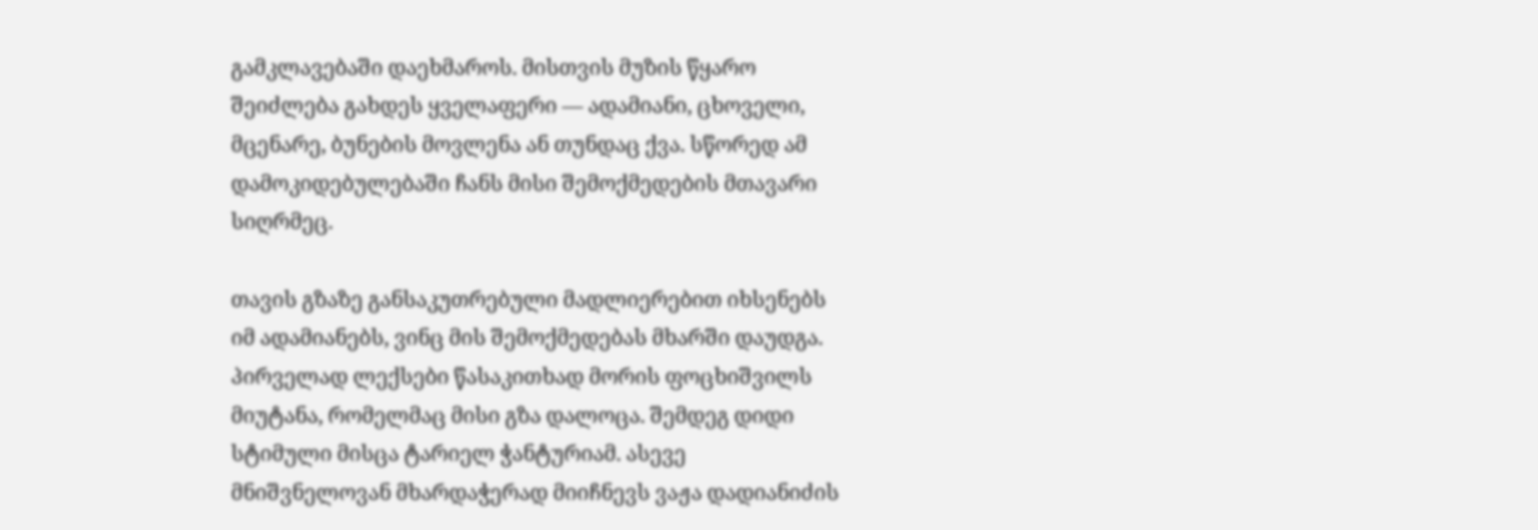გამკლავებაში დაეხმაროს. მისთვის მუზის წყარო შეიძლება გახდეს ყველაფერი — ადამიანი, ცხოველი, მცენარე, ბუნების მოვლენა ან თუნდაც ქვა. სწორედ ამ დამოკიდებულებაში ჩანს მისი შემოქმედების მთავარი სიღრმეც.

თავის გზაზე განსაკუთრებული მადლიერებით იხსენებს იმ ადამიანებს, ვინც მის შემოქმედებას მხარში დაუდგა. პირველად ლექსები წასაკითხად მორის ფოცხიშვილს მიუტანა, რომელმაც მისი გზა დალოცა. შემდეგ დიდი სტიმული მისცა ტარიელ ჭანტურიამ. ასევე მნიშვნელოვან მხარდაჭერად მიიჩნევს ვაჟა დადიანიძის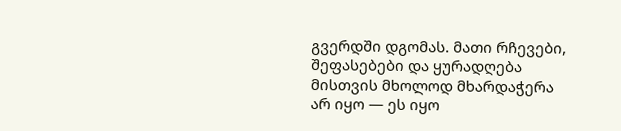გვერდში დგომას. მათი რჩევები, შეფასებები და ყურადღება მისთვის მხოლოდ მხარდაჭერა არ იყო — ეს იყო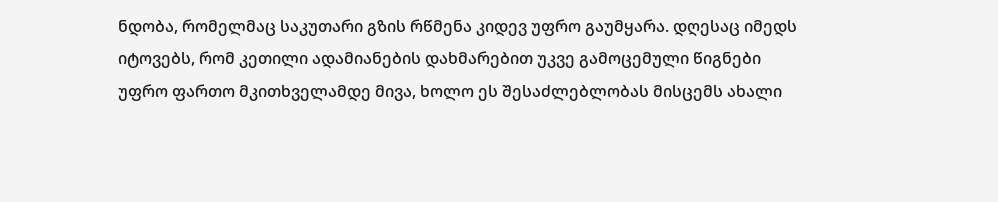ნდობა, რომელმაც საკუთარი გზის რწმენა კიდევ უფრო გაუმყარა. დღესაც იმედს იტოვებს, რომ კეთილი ადამიანების დახმარებით უკვე გამოცემული წიგნები უფრო ფართო მკითხველამდე მივა, ხოლო ეს შესაძლებლობას მისცემს ახალი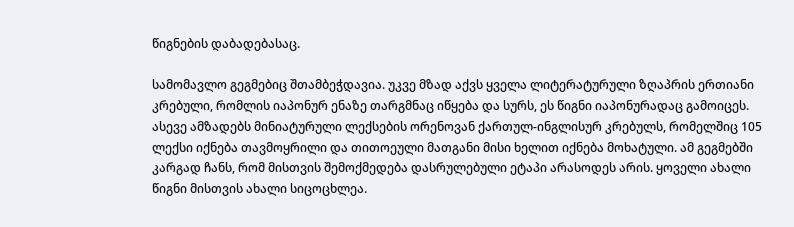წიგნების დაბადებასაც.

სამომავლო გეგმებიც შთამბეჭდავია. უკვე მზად აქვს ყველა ლიტერატურული ზღაპრის ერთიანი კრებული, რომლის იაპონურ ენაზე თარგმნაც იწყება და სურს, ეს წიგნი იაპონურადაც გამოიცეს. ასევე ამზადებს მინიატურული ლექსების ორენოვან ქართულ-ინგლისურ კრებულს, რომელშიც 105 ლექსი იქნება თავმოყრილი და თითოეული მათგანი მისი ხელით იქნება მოხატული. ამ გეგმებში კარგად ჩანს, რომ მისთვის შემოქმედება დასრულებული ეტაპი არასოდეს არის. ყოველი ახალი წიგნი მისთვის ახალი სიცოცხლეა.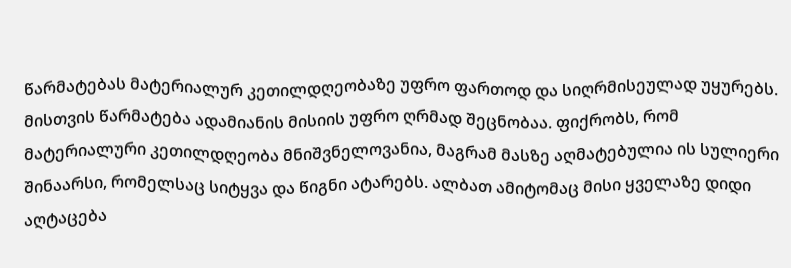წარმატებას მატერიალურ კეთილდღეობაზე უფრო ფართოდ და სიღრმისეულად უყურებს. მისთვის წარმატება ადამიანის მისიის უფრო ღრმად შეცნობაა. ფიქრობს, რომ მატერიალური კეთილდღეობა მნიშვნელოვანია, მაგრამ მასზე აღმატებულია ის სულიერი შინაარსი, რომელსაც სიტყვა და წიგნი ატარებს. ალბათ ამიტომაც მისი ყველაზე დიდი აღტაცება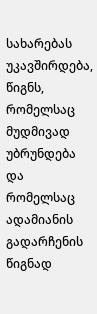სახარებას უკავშირდება, წიგნს, რომელსაც მუდმივად უბრუნდება და რომელსაც ადამიანის გადარჩენის წიგნად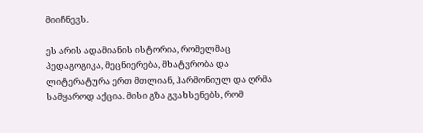მიიჩნევს.

ეს არის ადამიანის ისტორია, რომელმაც პედაგოგიკა, მეცნიერება, მხატვრობა და ლიტერატურა ერთ მთლიან, ჰარმონიულ და ღრმა სამყაროდ აქცია. მისი გზა გვახსენებს, რომ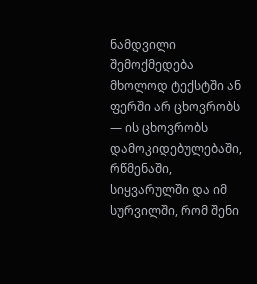ნამდვილი შემოქმედება მხოლოდ ტექსტში ან ფერში არ ცხოვრობს — ის ცხოვრობს დამოკიდებულებაში, რწმენაში, სიყვარულში და იმ სურვილში, რომ შენი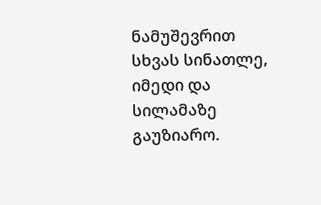ნამუშევრით სხვას სინათლე, იმედი და სილამაზე გაუზიარო.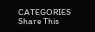CATEGORIES
Share This